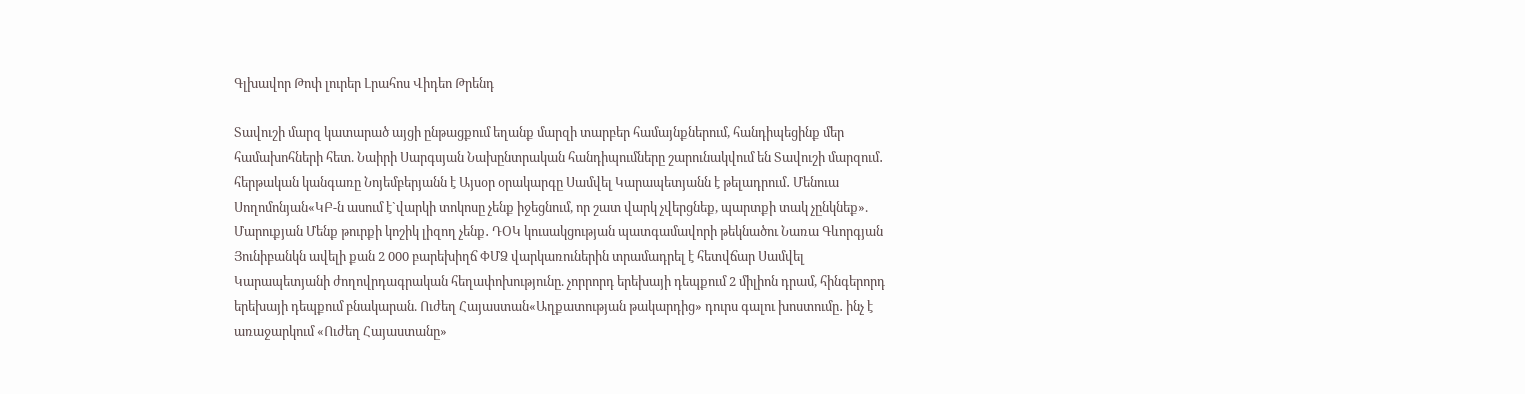Գլխավոր Թոփ լուրեր Լրահոս Վիդեո Թրենդ

Տավուշի մարզ կատարած այցի ընթացքում եղանք մարզի տարբեր համայնքներում, հանդիպեցինք մեր համախոհների հետ. Նաիրի Սարգսյան Նախընտրական հանդիպումները շարունակվում են Տավուշի մարզում․ հերթական կանգառը Նոյեմբերյանն է Այսօր օրակարգը Սամվել Կարապետյանն է թելադրում․ Մենուա Սողոմոնյան«ԿԲ-ն ասում է`վարկի տոկոսը չենք իջեցնում, որ շատ վարկ չվերցնեք, պարտքի տակ չընկնեք». Մարուքյան Մենք թուրքի կոշիկ լիզող չենք․ ԴՕԿ կուսակցության պատգամավորի թեկնածու Նառա Գևորգյան Յունիբանկն ավելի քան 2 000 բարեխիղճ ՓՄՁ վարկառուներին տրամադրել է հետվճար Սամվել Կարապետյանի ժողովրդագրական հեղափոխությունը. չորրորդ երեխայի դեպքում 2 միլիոն դրամ, հինգերորդ երեխայի դեպքում բնակարան. Ուժեղ Հայաստան«Աղքատության թակարդից» դուրս գալու խոստումը․ ինչ է առաջարկում «Ուժեղ Հայաստանը»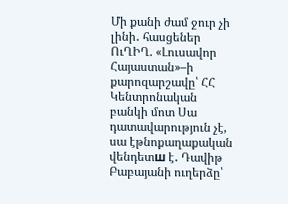Մի քանի ժամ ջուր չի լինի․ հասցեներ ՈւՂԻՂ. «Լուսավոր Հայաստան»–ի քարոզարշավը՝ ՀՀ Կենտրոնական բանկի մոտ Սա դատավարություն չէ, սա էթնոքաղաքական վենդետш է․ Դավիթ Բաբայանի ուղերձը՝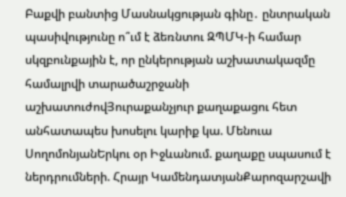Բաքվի բանտից Մասնակցության գինը․ ընտրական պասիվությունը ո՞ւմ է ձեռնտու ԶՊՄԿ-ի համար սկզբունքային է, որ ընկերության աշխատակազմը համալրվի տարածաշրջանի աշխատուժովՅուրաքանչյուր քաղաքացու հետ անհատապես խոսելու կարիք կա. Մենուա ՍողոմոնյանԵրկու օր Իջևանում. քաղաքը սպասում է ներդրումների. Հրայր ԿամենդատյանՔարոզարշավի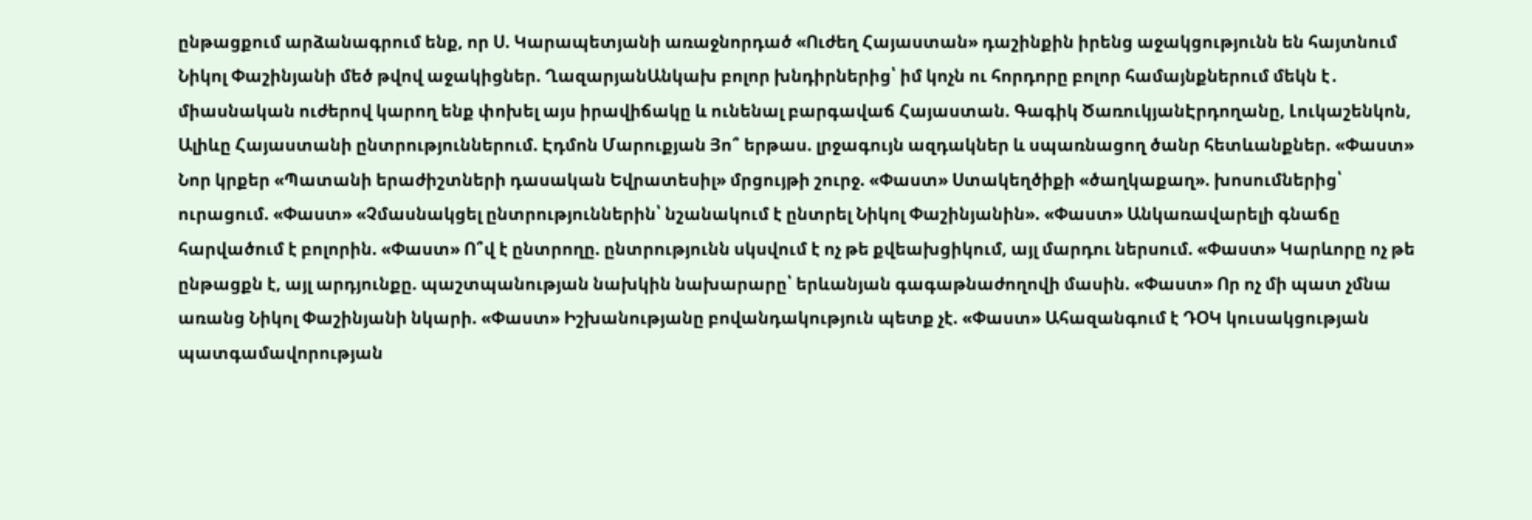ընթացքում արձանագրում ենք, որ Ս. Կարապետյանի առաջնորդած «Ուժեղ Հայաստան» դաշինքին իրենց աջակցությունն են հայտնում Նիկոլ Փաշինյանի մեծ թվով աջակիցներ. ՂազարյանԱնկախ բոլոր խնդիրներից՝ իմ կոչն ու հորդորը բոլոր համայնքներում մեկն է․ միասնական ուժերով կարող ենք փոխել այս իրավիճակը և ունենալ բարգավաճ Հայաստան. Գագիկ ԾառուկյանԷրդողանը, Լուկաշենկոն, Ալիևը Հայաստանի ընտրություններում. Էդմոն Մարուքյան Յո՞ երթաս. լրջագույն ազդակներ և սպառնացող ծանր հետևանքներ. «Փաստ» Նոր կրքեր «Պատանի երաժիշտների դասական Եվրատեսիլ» մրցույթի շուրջ. «Փաստ» Ստակեղծիքի «ծաղկաքաղ». խոսումներից՝ ուրացում. «Փաստ» «Չմասնակցել ընտրություններին՝ նշանակում է ընտրել Նիկոլ Փաշինյանին». «Փաստ» Անկառավարելի գնաճը հարվածում է բոլորին. «Փաստ» Ո՞վ է ընտրողը. ընտրությունն սկսվում է ոչ թե քվեախցիկում, այլ մարդու ներսում. «Փաստ» Կարևորը ոչ թե ընթացքն է, այլ արդյունքը. պաշտպանության նախկին նախարարը՝ երևանյան գագաթնաժողովի մասին. «Փաստ» Որ ոչ մի պատ չմնա առանց Նիկոլ Փաշինյանի նկարի. «Փաստ» Իշխանությանը բովանդակություն պետք չէ. «Փաստ» Ահազանգում է ԴՕԿ կուսակցության պատգամավորության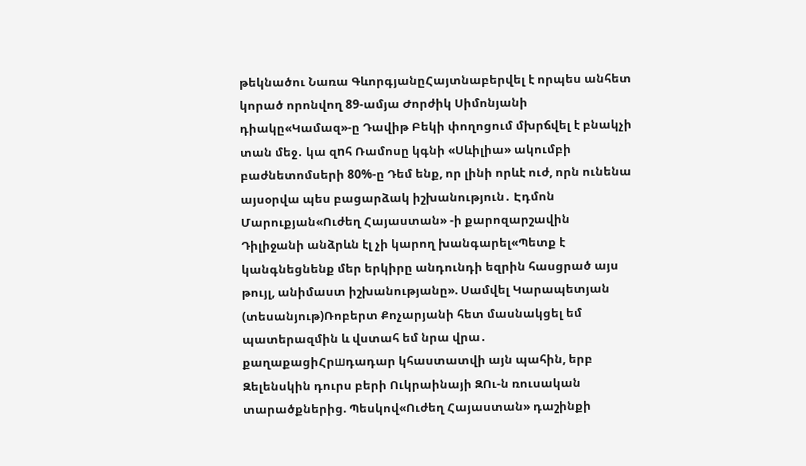թեկնածու Նառա ԳևորգյանըՀայտնաբերվել է որպես անհետ կորած որոնվող 89-ամյա Ժորժիկ Սիմոնյանի դիակը«Կամազ»-ը Դավիթ Բեկի փողոցում մխրճվել է բնակչի տան մեջ․ կա զnհ Ռամոսը կգնի «Սևիլիա» ակումբի բաժնետոմսերի 80%-ը Դեմ ենք, որ լինի որևէ ուժ, որն ունենա այսօրվա պես բացարձակ իշխանություն․ Էդմոն Մարուքյան«Ուժեղ Հայաստան» -ի քարոզարշավին Դիլիջանի անձրևն էլ չի կարող խանգարել«Պետք է կանգնեցնենք մեր երկիրը անդունդի եզրին հասցրած այս թույլ, անիմաստ իշխանությանը». Սամվել Կարապետյան (տեսանյութ)Ռոբերտ Քոչարյանի հետ մասնակցել եմ պատերազմին և վստահ եմ նրա վրա․ քաղաքացիՀրшդադար կհաստատվի այն պահին, երբ Զելենսկին դուրս բերի Ուկրաինայի ԶՈւ-ն ռուսական տարածքներից. Պեսկով«Ուժեղ Հայաստան» դաշինքի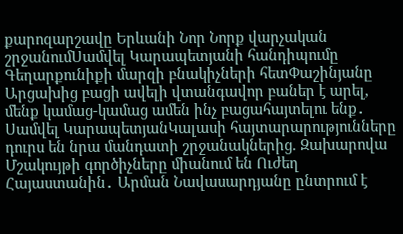քարոզարշավը Երևանի Նոր Նորք վարչական շրջանումՍամվել Կարապետյանի հանդիպումը Գեղարքունիքի մարզի բնակիչների հետՓաշինյանը Արցախից բացի ավելի վտանգավոր բաներ է արել, մենք կամաց-կամաց ամեն ինչ բացահայտելու ենք․ Սամվել ԿարապետյանԿալասի հայտարարությունները դուրս են նրա մանդատի շրջանակներից. Զախարովա Մշակույթի գործիչները միանում են Ուժեղ Հայաստանին․ Արման Նավասարդյանը ընտրում է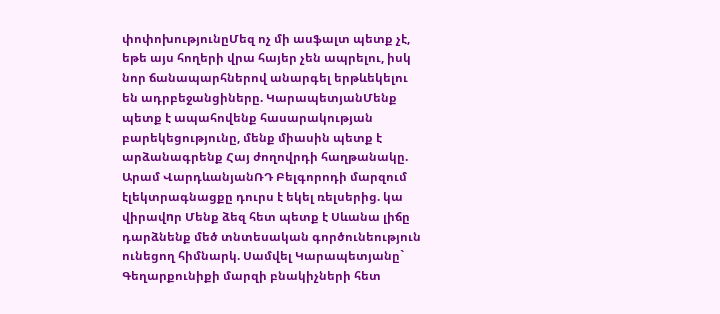փոփոխությունըՄեզ ոչ մի ասֆալտ պետք չէ, եթե այս հողերի վրա հայեր չեն ապրելու, իսկ նոր ճանապարհներով անարգել երթևեկելու են ադրբեջանցիները. ԿարապետյանՄենք պետք է ապահովենք հասարակության բարեկեցությունը, մենք միասին պետք է արձանագրենք Հայ ժողովրդի հաղթանակը. Արամ ՎարդևանյանՌԴ Բելգորոդի մարզում էլեկտրագնացքը դուրս է եկել ռելսերից. կա վիրավnր Մենք ձեզ հետ պետք է Սևանա լիճը դարձնենք մեծ տնտեսական գործունեություն ունեցող հիմնարկ. Սամվել Կարապետյանը` Գեղարքունիքի մարզի բնակիչների հետ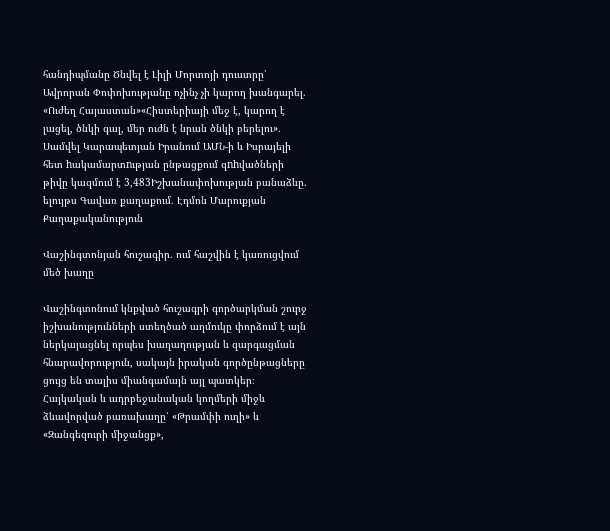հանդիպմանը Ծնվել է Լիլի Մորտոյի դուստրը՝ Ավրորան Փոփոխությանը ոչինչ չի կարող խանգարել. «Ուժեղ Հայաստան»«Հիստերիայի մեջ է, կարող է լացել, ծնկի գալ, մեր ուժն է նրան ծնկի բերելու»․ Սամվել Կարապետյան Իրանում ԱՄՆ-ի և Իսրայելի հետ hակամարտnւթյան ընթացքում զnhվածների թիվը կազմում է 3,483Իշխանափոխության բանաձևը. ելույթս Գավառ քաղաքում․ Էդմոն Մարուքյան
Քաղաքականություն

Վաշինգտոնյան հուշագիր․ ում հաշվին է կառուցվում մեծ խաղը

Վաշինգտոնում կնքված հուշագրի գործարկման շուրջ իշխանությունների ստեղծած աղմուկը փորձում է այն ներկայացնել որպես խաղաղության և զարգացման հնարավորություն, սակայն իրական գործընթացները ցույց են տալիս միանգամայն այլ պատկեր։ Հայկական և ադրբեջանական կողմերի միջև ձևավորված բառախաղը՝ «Թրամփի ուղի» և «Զանգեզուրի միջանցք»,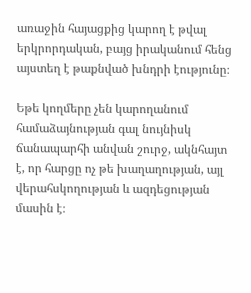առաջին հայացքից կարող է թվալ երկրորդական, բայց իրականում հենց այստեղ է թաքնված խնդրի էությունը։

Եթե կողմերը չեն կարողանում համաձայնության գալ նույնիսկ ճանապարհի անվան շուրջ, ակնհայտ է, որ հարցը ոչ թե խաղաղության, այլ վերահսկողության և ազդեցության մասին է։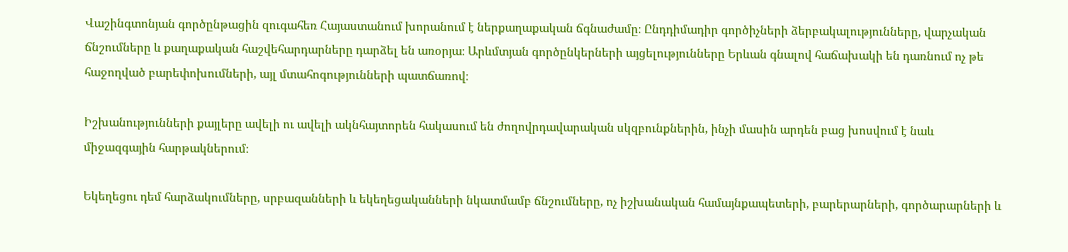Վաշինգտոնյան գործընթացին զուգահեռ Հայաստանում խորանում է ներքաղաքական ճգնաժամը։ Ընդդիմադիր գործիչների ձերբակալությունները, վարչական ճնշումները և քաղաքական հաշվեհարդարները դարձել են առօրյա։ Արևմտյան գործընկերների այցելությունները Երևան գնալով հաճախակի են դառնում ոչ թե հաջողված բարեփոխումների, այլ մտահոգությունների պատճառով։

Իշխանությունների քայլերը ավելի ու ավելի ակնհայտորեն հակասում են ժողովրդավարական սկզբունքներին, ինչի մասին արդեն բաց խոսվում է նաև միջազգային հարթակներում։

Եկեղեցու դեմ հարձակումները, սրբազանների և եկեղեցականների նկատմամբ ճնշումները, ոչ իշխանական համայնքապետերի, բարերարների, գործարարների և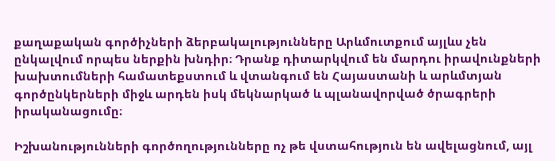քաղաքական գործիչների ձերբակալությունները Արևմուտքում այլևս չեն ընկալվում որպես ներքին խնդիր։ Դրանք դիտարկվում են մարդու իրավունքների խախտումների համատեքստում և վտանգում են Հայաստանի և արևմտյան գործընկերների միջև արդեն իսկ մեկնարկած և պլանավորված ծրագրերի իրականացումը։

Իշխանությունների գործողությունները ոչ թե վստահություն են ավելացնում, այլ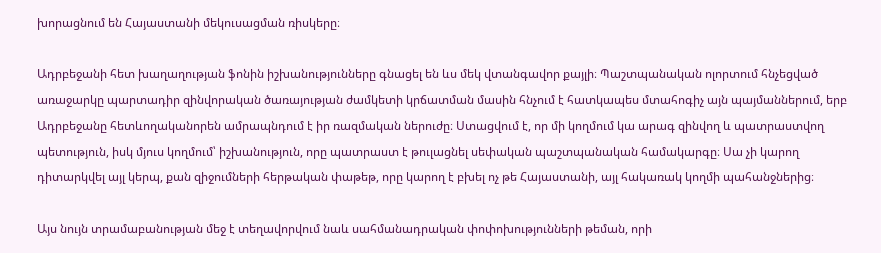խորացնում են Հայաստանի մեկուսացման ռիսկերը։

Ադրբեջանի հետ խաղաղության ֆոնին իշխանությունները գնացել են ևս մեկ վտանգավոր քայլի։ Պաշտպանական ոլորտում հնչեցված առաջարկը պարտադիր զինվորական ծառայության ժամկետի կրճատման մասին հնչում է հատկապես մտահոգիչ այն պայմաններում, երբ Ադրբեջանը հետևողականորեն ամրապնդում է իր ռազմական ներուժը։ Ստացվում է, որ մի կողմում կա արագ զինվող և պատրաստվող պետություն, իսկ մյուս կողմում՝ իշխանություն, որը պատրաստ է թուլացնել սեփական պաշտպանական համակարգը։ Սա չի կարող դիտարկվել այլ կերպ, քան զիջումների հերթական փաթեթ, որը կարող է բխել ոչ թե Հայաստանի, այլ հակառակ կողմի պահանջներից։

Այս նույն տրամաբանության մեջ է տեղավորվում նաև սահմանադրական փոփոխությունների թեման, որի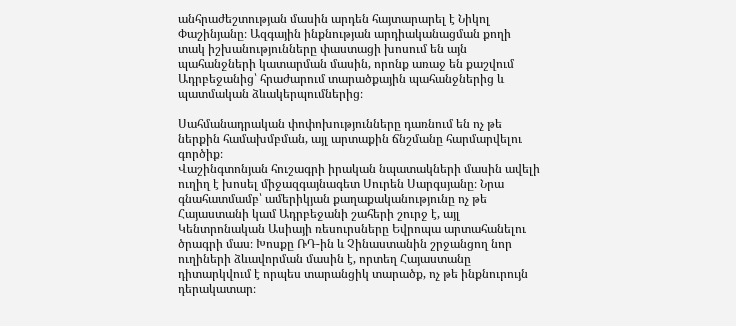անհրաժեշտության մասին արդեն հայտարարել է Նիկոլ Փաշինյանը։ Ազգային ինքնության արդիականացման քողի տակ իշխանությունները փաստացի խոսում են այն պահանջների կատարման մասին, որոնք առաջ են քաշվում Ադրբեջանից՝ հրաժարում տարածքային պահանջներից և պատմական ձևակերպումներից։

Սահմանադրական փոփոխությունները դառնում են ոչ թե ներքին համախմբման, այլ արտաքին ճնշմանը հարմարվելու գործիք։
Վաշինգտոնյան հուշագրի իրական նպատակների մասին ավելի ուղիղ է խոսել միջազգայնագետ Սուրեն Սարգսյանը։ Նրա գնահատմամբ՝ ամերիկյան քաղաքականությունը ոչ թե Հայաստանի կամ Ադրբեջանի շահերի շուրջ է, այլ Կենտրոնական Ասիայի ռեսուրսները Եվրոպա արտահանելու ծրագրի մաս։ Խոսքը ՌԴ-ին և Չինաստանին շրջանցող նոր ուղիների ձևավորման մասին է, որտեղ Հայաստանը դիտարկվում է որպես տարանցիկ տարածք, ոչ թե ինքնուրույն դերակատար։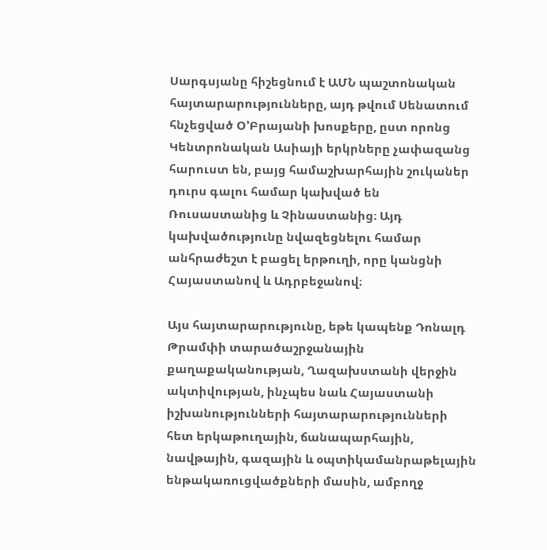Սարգսյանը հիշեցնում է ԱՄՆ պաշտոնական հայտարարությունները, այդ թվում Սենատում հնչեցված Օ’Բրայանի խոսքերը, ըստ որոնց Կենտրոնական Ասիայի երկրները չափազանց հարուստ են, բայց համաշխարհային շուկաներ դուրս գալու համար կախված են Ռուսաստանից և Չինաստանից։ Այդ կախվածությունը նվազեցնելու համար անհրաժեշտ է բացել երթուղի, որը կանցնի Հայաստանով և Ադրբեջանով։

Այս հայտարարությունը, եթե կապենք Դոնալդ Թրամփի տարածաշրջանային քաղաքականության, Ղազախստանի վերջին ակտիվության, ինչպես նաև Հայաստանի իշխանությունների հայտարարությունների հետ երկաթուղային, ճանապարհային, նավթային, գազային և օպտիկամանրաթելային ենթակառուցվածքների մասին, ամբողջ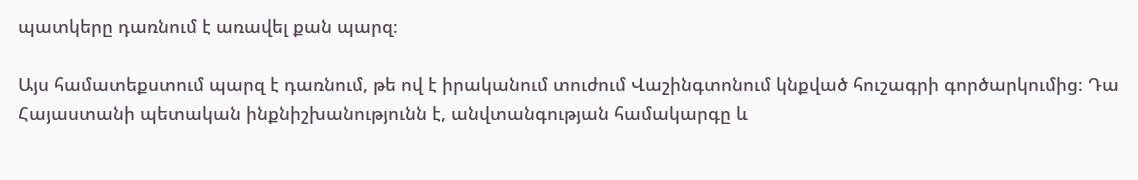պատկերը դառնում է առավել քան պարզ։

Այս համատեքստում պարզ է դառնում, թե ով է իրականում տուժում Վաշինգտոնում կնքված հուշագրի գործարկումից։ Դա Հայաստանի պետական ինքնիշխանությունն է, անվտանգության համակարգը և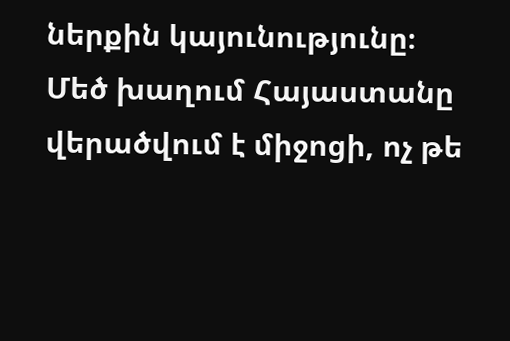ներքին կայունությունը։ Մեծ խաղում Հայաստանը վերածվում է միջոցի, ոչ թե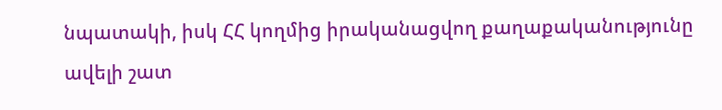նպատակի, իսկ ՀՀ կողմից իրականացվող քաղաքականությունը ավելի շատ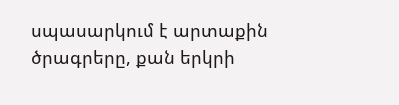սպասարկում է արտաքին ծրագրերը, քան երկրի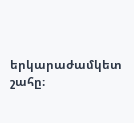երկարաժամկետ շահը։